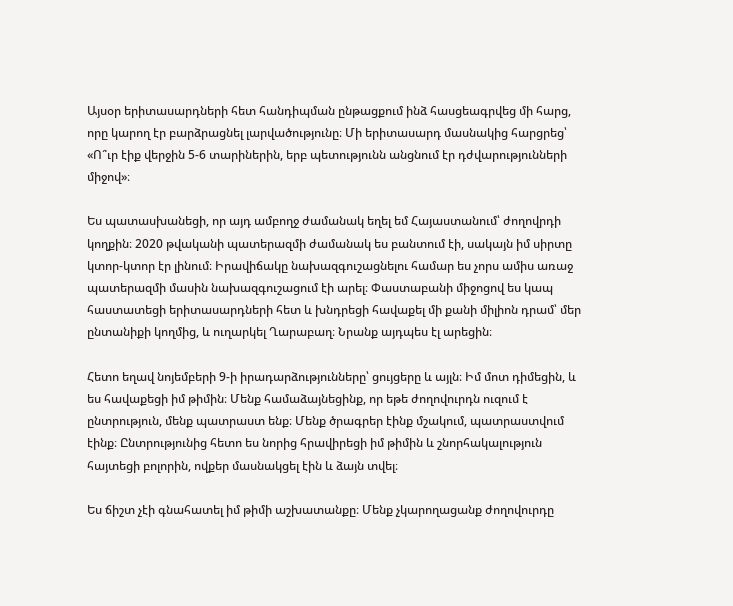Այսօր երիտասարդների հետ հանդիպման ընթացքում ինձ հասցեագրվեց մի հարց, որը կարող էր բարձրացնել լարվածությունը։ Մի երիտասարդ մասնակից հարցրեց՝ «Ո՞ւր էիք վերջին 5-6 տարիներին, երբ պետությունն անցնում էր դժվարությունների միջով»։

Ես պատասխանեցի, որ այդ ամբողջ ժամանակ եղել եմ Հայաստանում՝ ժողովրդի կողքին։ 2020 թվականի պատերազմի ժամանակ ես բանտում էի, սակայն իմ սիրտը կտոր-կտոր էր լինում։ Իրավիճակը նախազգուշացնելու համար ես չորս ամիս առաջ պատերազմի մասին նախազգուշացում էի արել։ Փաստաբանի միջոցով ես կապ հաստատեցի երիտասարդների հետ և խնդրեցի հավաքել մի քանի միլիոն դրամ՝ մեր ընտանիքի կողմից, և ուղարկել Ղարաբաղ։ Նրանք այդպես էլ արեցին։

Հետո եղավ նոյեմբերի 9-ի իրադարձությունները՝ ցույցերը և այլն։ Իմ մոտ դիմեցին, և ես հավաքեցի իմ թիմին։ Մենք համաձայնեցինք, որ եթե ժողովուրդն ուզում է ընտրություն, մենք պատրաստ ենք։ Մենք ծրագրեր էինք մշակում, պատրաստվում էինք։ Ընտրությունից հետո ես նորից հրավիրեցի իմ թիմին և շնորհակալություն հայտեցի բոլորին, ովքեր մասնակցել էին և ձայն տվել։

Ես ճիշտ չէի գնահատել իմ թիմի աշխատանքը։ Մենք չկարողացանք ժողովուրդը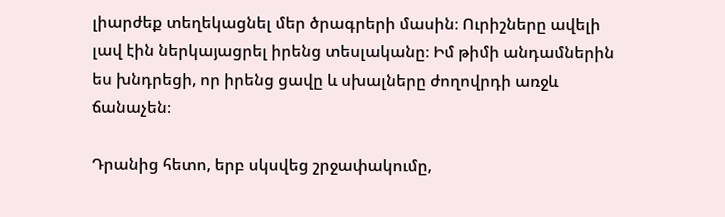լիարժեք տեղեկացնել մեր ծրագրերի մասին։ Ուրիշները ավելի լավ էին ներկայացրել իրենց տեսլականը։ Իմ թիմի անդամներին ես խնդրեցի, որ իրենց ցավը և սխալները ժողովրդի առջև ճանաչեն։

Դրանից հետո, երբ սկսվեց շրջափակումը,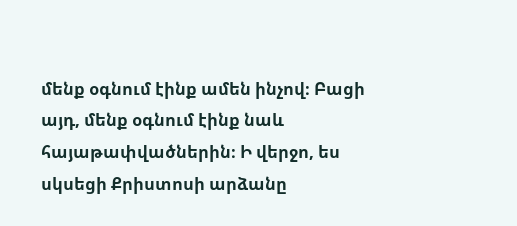մենք օգնում էինք ամեն ինչով։ Բացի այդ, մենք օգնում էինք նաև հայաթափվածներին։ Ի վերջո, ես սկսեցի Քրիստոսի արձանը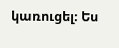կառուցել։ Ես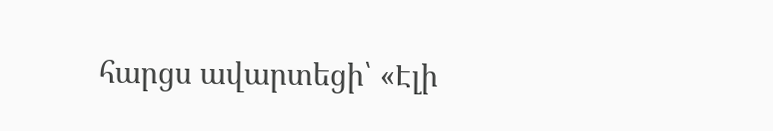հարցս ավարտեցի՝ «Էլի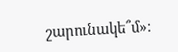շարունակե՞մ»։